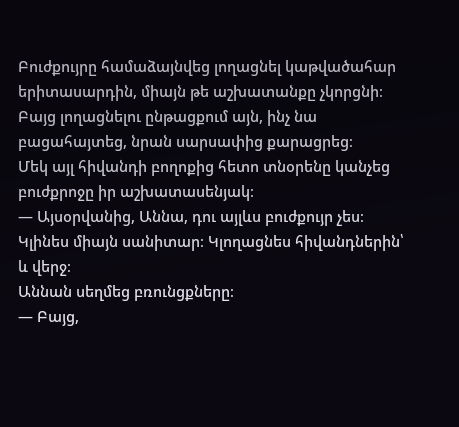Բուժքույրը համաձայնվեց լողացնել կաթվածահար երիտասարդին, միայն թե աշխատանքը չկորցնի։ Բայց լողացնելու ընթացքում այն, ինչ նա բացահայտեց, նրան սարսափից քարացրեց։
Մեկ այլ հիվանդի բողոքից հետո տնօրենը կանչեց բուժքրոջը իր աշխատասենյակ։
— Այսօրվանից, Աննա, դու այլևս բուժքույր չես։ Կլինես միայն սանիտար։ Կլողացնես հիվանդներին՝ և վերջ։
Աննան սեղմեց բռունցքները։
— Բայց,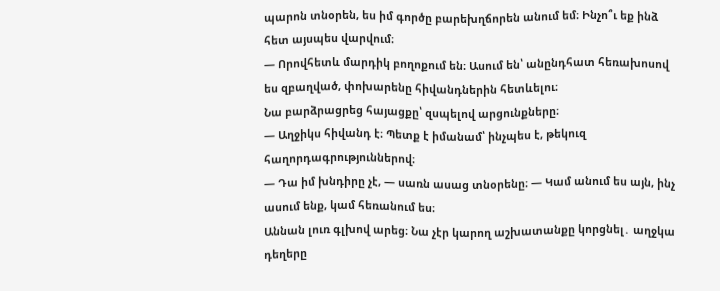պարոն տնօրեն, ես իմ գործը բարեխղճորեն անում եմ։ Ինչո՞ւ եք ինձ հետ այսպես վարվում։
— Որովհետև մարդիկ բողոքում են։ Ասում են՝ անընդհատ հեռախոսով ես զբաղված, փոխարենը հիվանդներին հետևելու։
Նա բարձրացրեց հայացքը՝ զսպելով արցունքները։
— Աղջիկս հիվանդ է։ Պետք է իմանամ՝ ինչպես է, թեկուզ հաղորդագրություններով։
— Դա իմ խնդիրը չէ, — սառն ասաց տնօրենը։ — Կամ անում ես այն, ինչ ասում ենք, կամ հեռանում ես։
Աննան լուռ գլխով արեց։ Նա չէր կարող աշխատանքը կորցնել․ աղջկա դեղերը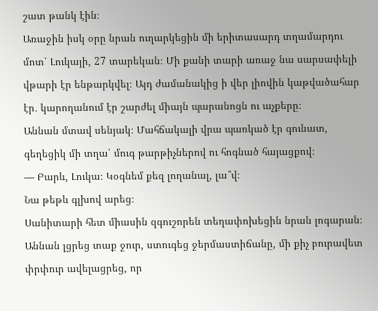շատ թանկ էին։
Առաջին իսկ օրը նրան ուղարկեցին մի երիտասարդ տղամարդու մոտ՝ Լուկայի, 27 տարեկան։ Մի քանի տարի առաջ նա սարսափելի վթարի էր ենթարկվել։ Այդ ժամանակից ի վեր լիովին կաթվածահար էր․ կարողանում էր շարժել միայն պարանոցն ու աչքերը։
Աննան մտավ սենյակ։ Մահճակալի վրա պառկած էր գունատ, գեղեցիկ մի տղա՝ մուգ թարթիչներով ու հոգնած հայացքով։
— Բարև, Լուկա։ Կօգնեմ քեզ լողանալ, լա՞վ։
Նա թեթև գլխով արեց։
Սանիտարի հետ միասին զգուշորեն տեղափոխեցին նրան լոգարան։ Աննան լցրեց տաք ջուր, ստուգեց ջերմաստիճանը, մի քիչ բուրավետ փրփուր ավելացրեց, որ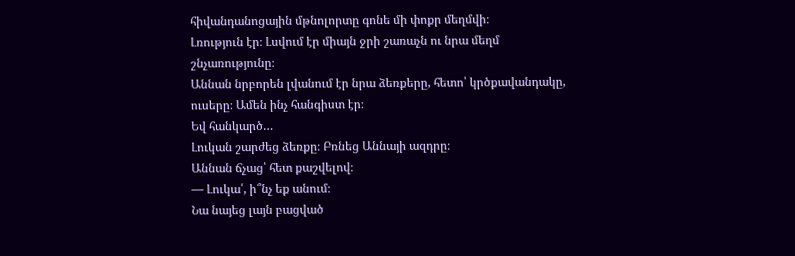հիվանդանոցային մթնոլորտը գոնե մի փոքր մեղմվի։
Լռություն էր։ Լսվում էր միայն ջրի շառաչն ու նրա մեղմ շնչառությունը։
Աննան նրբորեն լվանում էր նրա ձեռքերը, հետո՝ կրծքավանդակը, ուսերը։ Ամեն ինչ հանգիստ էր։
Եվ հանկարծ…
Լուկան շարժեց ձեռքը։ Բռնեց Աննայի ազդրը։
Աննան ճչաց՝ հետ քաշվելով։
— Լուկա՛, ի՞նչ եք անում։
Նա նայեց լայն բացված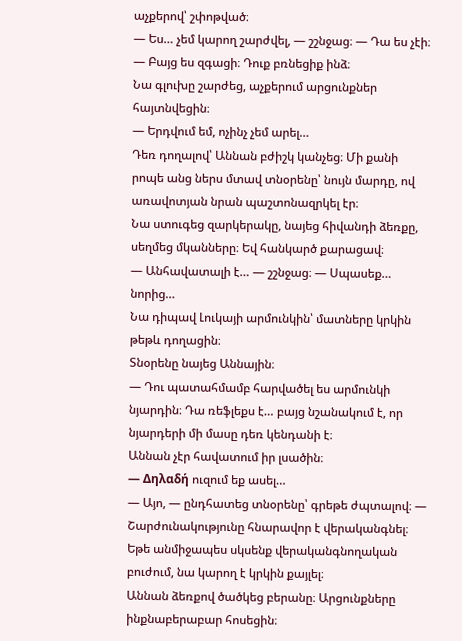աչքերով՝ շփոթված։
— Ես… չեմ կարող շարժվել, — շշնջաց։ — Դա ես չէի։
— Բայց ես զգացի։ Դուք բռնեցիք ինձ։
Նա գլուխը շարժեց, աչքերում արցունքներ հայտնվեցին։
— Երդվում եմ, ոչինչ չեմ արել…
Դեռ դողալով՝ Աննան բժիշկ կանչեց։ Մի քանի րոպե անց ներս մտավ տնօրենը՝ նույն մարդը, ով առավոտյան նրան պաշտոնազրկել էր։
Նա ստուգեց զարկերակը, նայեց հիվանդի ձեռքը, սեղմեց մկանները։ Եվ հանկարծ քարացավ։
— Անհավատալի է… — շշնջաց։ — Սպասեք… նորից…
Նա դիպավ Լուկայի արմունկին՝ մատները կրկին թեթև դողացին։
Տնօրենը նայեց Աննային։
— Դու պատահմամբ հարվածել ես արմունկի նյարդին։ Դա ռեֆլեքս է… բայց նշանակում է, որ նյարդերի մի մասը դեռ կենդանի է։
Աննան չէր հավատում իր լսածին։
— Δηλαδή ուզում եք ասել…
— Այո, — ընդհատեց տնօրենը՝ գրեթե ժպտալով։ — Շարժունակությունը հնարավոր է վերականգնել։ Եթե անմիջապես սկսենք վերականգնողական բուժում, նա կարող է կրկին քայլել։
Աննան ձեռքով ծածկեց բերանը։ Արցունքները ինքնաբերաբար հոսեցին։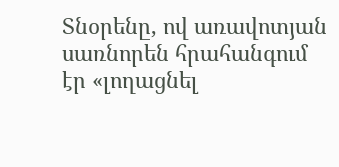Տնօրենը, ով առավոտյան սառնորեն հրահանգում էր «լողացնել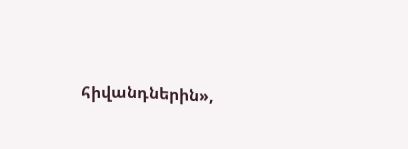հիվանդներին»,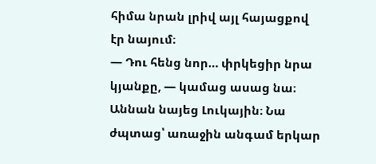հիմա նրան լրիվ այլ հայացքով էր նայում։
— Դու հենց նոր… փրկեցիր նրա կյանքը, — կամաց ասաց նա։
Աննան նայեց Լուկային։ Նա ժպտաց՝ առաջին անգամ երկար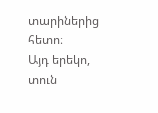տարիներից հետո։
Այդ երեկո, տուն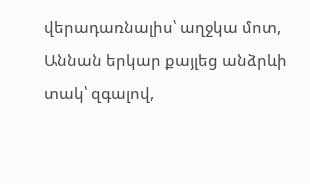վերադառնալիս՝ աղջկա մոտ, Աննան երկար քայլեց անձրևի տակ՝ զգալով,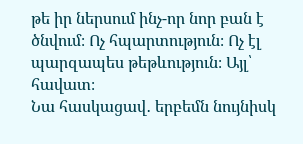թե իր ներսում ինչ-որ նոր բան է ծնվում։ Ոչ հպարտություն։ Ոչ էլ պարզապես թեթևություն։ Այլ՝ հավատ։
Նա հասկացավ․ երբեմն նույնիսկ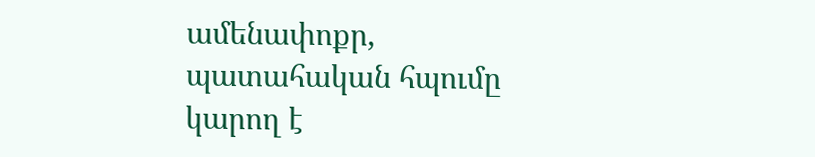ամենափոքր, պատահական հպումը կարող է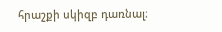հրաշքի սկիզբ դառնալ։